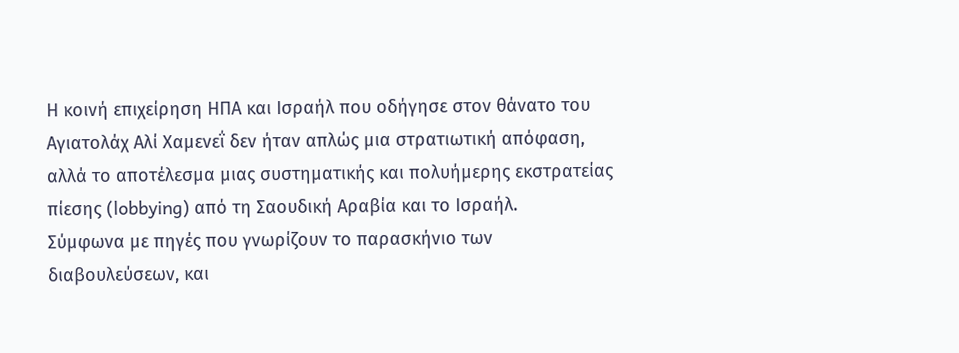Η κοινή επιχείρηση ΗΠΑ και Ισραήλ που οδήγησε στον θάνατο του Αγιατολάχ Αλί Χαμενεΐ δεν ήταν απλώς μια στρατιωτική απόφαση, αλλά το αποτέλεσμα μιας συστηματικής και πολυήμερης εκστρατείας πίεσης (lobbying) από τη Σαουδική Αραβία και το Ισραήλ.
Σύμφωνα με πηγές που γνωρίζουν το παρασκήνιο των διαβουλεύσεων, και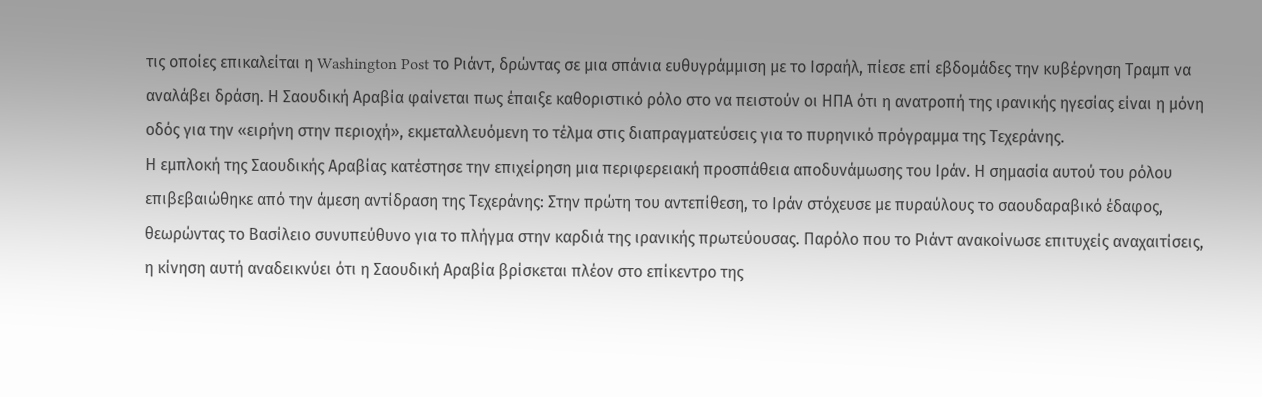τις οποίες επικαλείται η Washington Post το Ριάντ, δρώντας σε μια σπάνια ευθυγράμμιση με το Ισραήλ, πίεσε επί εβδομάδες την κυβέρνηση Τραμπ να αναλάβει δράση. Η Σαουδική Αραβία φαίνεται πως έπαιξε καθοριστικό ρόλο στο να πειστούν οι ΗΠΑ ότι η ανατροπή της ιρανικής ηγεσίας είναι η μόνη οδός για την «ειρήνη στην περιοχή», εκμεταλλευόμενη το τέλμα στις διαπραγματεύσεις για το πυρηνικό πρόγραμμα της Τεχεράνης.
Η εμπλοκή της Σαουδικής Αραβίας κατέστησε την επιχείρηση μια περιφερειακή προσπάθεια αποδυνάμωσης του Ιράν. Η σημασία αυτού του ρόλου επιβεβαιώθηκε από την άμεση αντίδραση της Τεχεράνης: Στην πρώτη του αντεπίθεση, το Ιράν στόχευσε με πυραύλους το σαουδαραβικό έδαφος, θεωρώντας το Βασίλειο συνυπεύθυνο για το πλήγμα στην καρδιά της ιρανικής πρωτεύουσας. Παρόλο που το Ριάντ ανακοίνωσε επιτυχείς αναχαιτίσεις, η κίνηση αυτή αναδεικνύει ότι η Σαουδική Αραβία βρίσκεται πλέον στο επίκεντρο της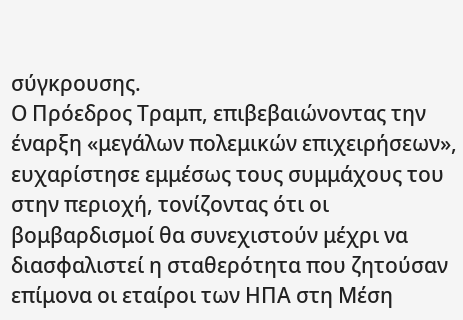σύγκρουσης.
Ο Πρόεδρος Τραμπ, επιβεβαιώνοντας την έναρξη «μεγάλων πολεμικών επιχειρήσεων», ευχαρίστησε εμμέσως τους συμμάχους του στην περιοχή, τονίζοντας ότι οι βομβαρδισμοί θα συνεχιστούν μέχρι να διασφαλιστεί η σταθερότητα που ζητούσαν επίμονα οι εταίροι των ΗΠΑ στη Μέση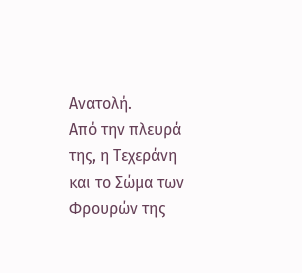Ανατολή.
Από την πλευρά της, η Τεχεράνη και το Σώμα των Φρουρών της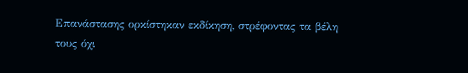Επανάστασης ορκίστηκαν εκδίκηση, στρέφοντας τα βέλη τους όχι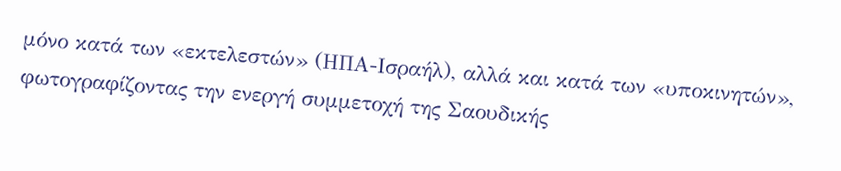μόνο κατά των «εκτελεστών» (ΗΠΑ-Ισραήλ), αλλά και κατά των «υποκινητών», φωτογραφίζοντας την ενεργή συμμετοχή της Σαουδικής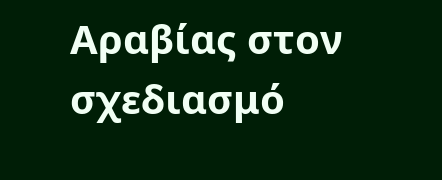Αραβίας στον σχεδιασμό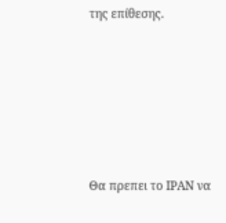της επίθεσης.






Θα πρεπει το ΙΡΑΝ να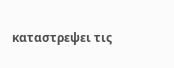καταστρεψει τις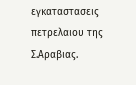εγκαταστασεις πετρελαιου της Σ.Αραβιας.